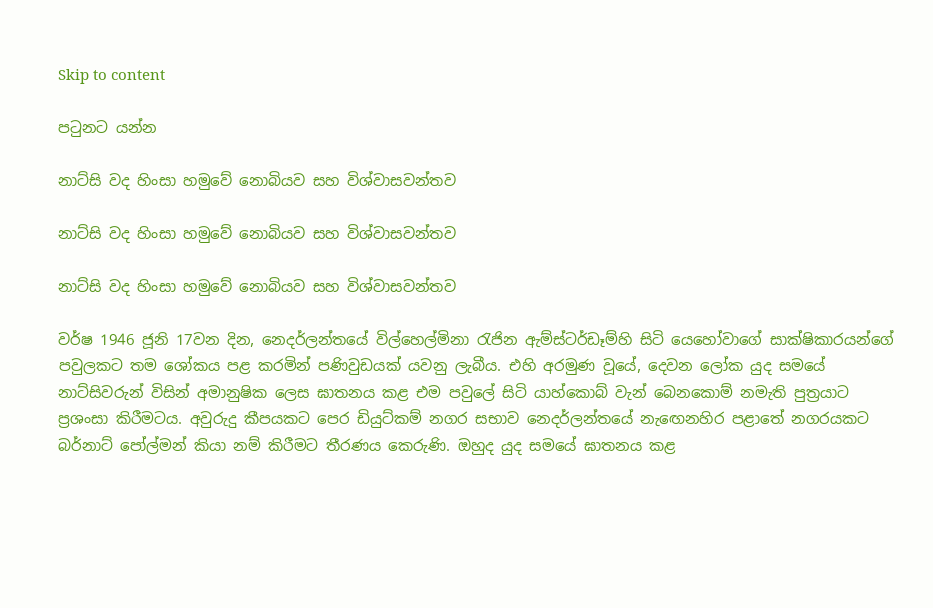Skip to content

පටුනට යන්න

නාට්සි වද හිංසා හමුවේ නොබියව සහ විශ්වාසවන්තව

නාට්සි වද හිංසා හමුවේ නොබියව සහ විශ්වාසවන්තව

නාට්සි වද හිංසා හමුවේ නොබියව සහ විශ්වාසවන්තව

වර්ෂ 1946 ජූනි 17වන දින, නෙදර්ලන්තයේ විල්හෙල්මිනා රැජින ඇම්ස්ටර්ඩෑම්හි සිටි යෙහෝවාගේ සාක්ෂිකාරයන්ගේ පවුලකට තම ශෝකය පළ කරමින් පණිවුඩයක් යවනු ලැබීය. එහි අරමුණ වූයේ, දෙවන ලෝක යුද සමයේ නාට්සිවරුන් විසින් අමානුෂික ලෙස ඝාතනය කළ එම පවුලේ සිටි යාහ්කොබ් වැන් බෙනකොම් නමැති පුත්‍රයාට ප්‍රශංසා කිරීමටය. අවුරුදු කීපයකට පෙර ඩියුට්කම් නගර සභාව නෙදර්ලන්තයේ නැඟෙනහිර පළාතේ නගරයකට බර්නාට් පෝල්මන් කියා නම් කිරීමට තීරණය කෙරුණි. ඔහුද යුද සමයේ ඝාතනය කළ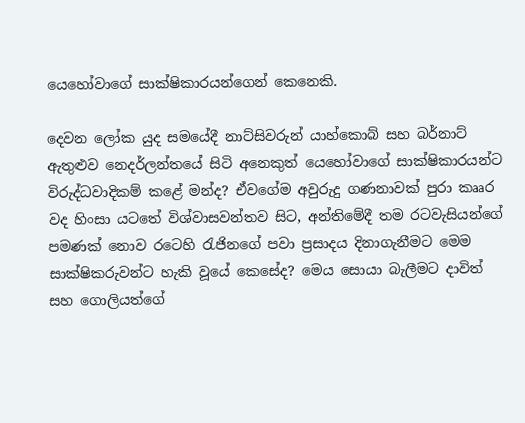යෙහෝවාගේ සාක්ෂිකාරයන්ගෙන් කෙනෙකි.

දෙවන ලෝක යුද සමයේදී නාට්සිවරුන් යාහ්කොබ් සහ බර්නාට් ඇතුළුව නෙදර්ලන්තයේ සිටි අනෙකුත් යෙහෝවාගේ සාක්ෂිකාරයන්ට විරුද්ධවාදිකම් කළේ මන්ද? ඒවගේම අවුරුදු ගණනාවක් පුරා කෲර වද හිංසා යටතේ විශ්වාසවන්තව සිට, අන්තිමේදී තම රටවැසියන්ගේ පමණක් නොව රටෙහි රැජිනගේ පවා ප්‍රසාදය දිනාගැනීමට මෙම සාක්ෂිකරුවන්ට හැකි වූයේ කෙසේද? මෙය සොයා බැලීමට දාවිත් සහ ගොලියත්ගේ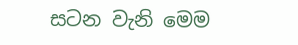සටන වැනි මෙම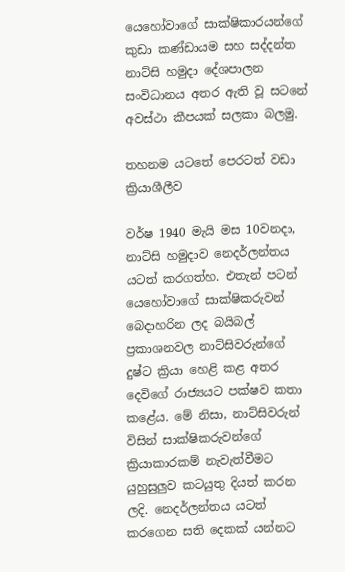යෙහෝවාගේ සාක්ෂිකාරයන්ගේ කුඩා කණ්ඩායම සහ සද්දන්ත නාට්සි හමුදා දේශපාලන සංවිධානය අතර ඇති වූ සටනේ අවස්ථා කීපයක් සලකා බලමු.

තහනම යටතේ පෙරටත් වඩා ක්‍රියාශීලීව

වර්ෂ 1940 මැයි මස 10වනදා, නාට්සි හමුදාව නෙදර්ලන්තය යටත් කරගත්හ. එතැන් පටන් යෙහෝවාගේ සාක්ෂිකරුවන් බෙදාහරින ලද බයිබල් ප්‍රකාශනවල නාට්සිවරුන්ගේ දුෂ්ට ක්‍රියා හෙළි කළ අතර දෙවිගේ රාජ්‍යයට පක්ෂව කතා කළේය. මේ නිසා, නාට්සිවරුන් විසින් සාක්ෂිකරුවන්ගේ ක්‍රියාකාරකම් නැවැත්වීමට යුහුසුලුව කටයුතු දියත් කරන ලදි. නෙදර්ලන්තය යටත් කරගෙන සති දෙකක් යන්නට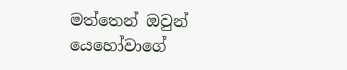මත්තෙන් ඔවුන් යෙහෝවාගේ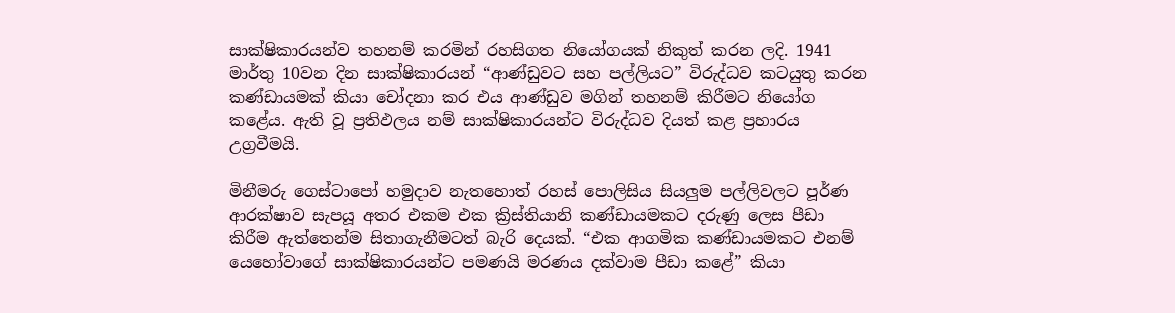සාක්ෂිකාරයන්ව තහනම් කරමින් රහසිගත නියෝගයක් නිකුත් කරන ලදි. 1941 මාර්තු 10වන දින සාක්ෂිකාරයන් “ආණ්ඩුවට සහ පල්ලියට” විරුද්ධව කටයුතු කරන කණ්ඩායමක් කියා චෝදනා කර එය ආණ්ඩුව මගින් තහනම් කිරීමට නියෝග කළේය. ඇති වූ ප්‍රතිඵලය නම් සාක්ෂිකාරයන්ට විරුද්ධව දියත් කළ ප්‍රහාරය උග්‍රවීමයි.

මිනීමරු ගෙස්ටාපෝ හමුදාව නැතහොත් රහස් පොලිසිය සියලුම පල්ලිවලට පූර්ණ ආරක්ෂාව සැපයූ අතර එකම එක ක්‍රිස්තියානි කණ්ඩායමකට දරුණු ලෙස පීඩා කිරීම ඇත්තෙන්ම සිතාගැනීමටත් බැරි දෙයක්. “එක ආගමික කණ්ඩායමකට එනම් යෙහෝවාගේ සාක්ෂිකාරයන්ට පමණයි මරණය දක්වාම පීඩා කළේ” කියා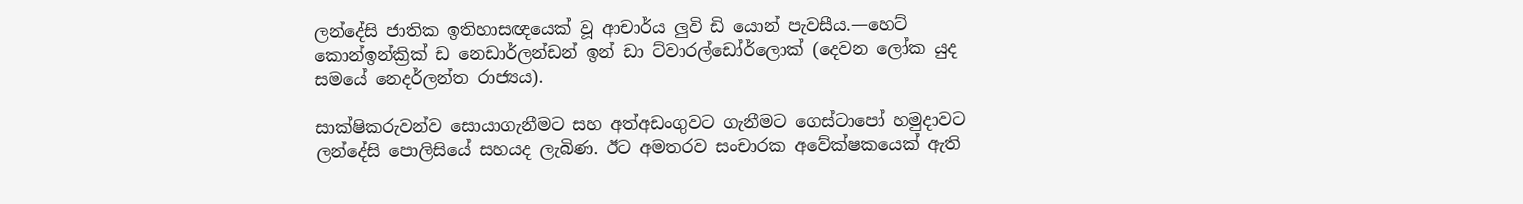ලන්දේසි ජාතික ඉතිහාසඥයෙක් වූ ආචාර්ය ලුවි ඩි යොන් පැවසීය.—හෙට් කොන්ඉන්ක්‍රික් ඩ නෙඩාර්ලන්ඩන් ඉන් ඩා ට්වාරල්ඩෝර්ලොක් (දෙවන ලෝක යුද සමයේ නෙදර්ලන්ත රාජ්‍යය).

සාක්ෂිකරුවන්ව සොයාගැනීමට සහ අත්අඩංගුවට ගැනීමට ගෙස්ටාපෝ හමුදාවට ලන්දේසි පොලිසියේ සහයද ලැබිණ. ඊට අමතරව සංචාරක අවේක්ෂකයෙක් ඇති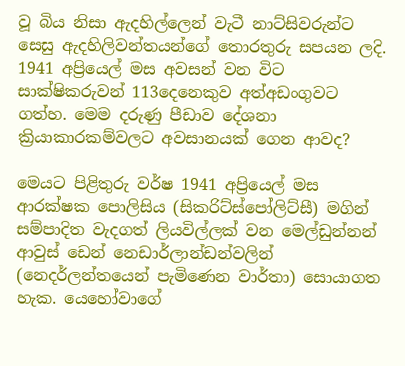වූ බිය නිසා ඇදහිල්ලෙන් වැටී නාට්සිවරුන්ට සෙසු ඇදහිලිවන්තයන්ගේ තොරතුරු සපයන ලදි. 1941 අප්‍රියෙල් මස අවසන් වන විට සාක්ෂිකරුවන් 113දෙනෙකුව අත්අඩංගුවට ගත්හ. මෙම දරුණු පීඩාව දේශනා ක්‍රියාකාරකම්වලට අවසානයක් ගෙන ආවද?

මෙයට පිළිතුරු වර්ෂ 1941 අප්‍රියෙල් මස ආරක්ෂක පොලිසිය (සිකරිට්ස්පෝලිට්සී) මගින් සම්පාදිත වැදගත් ලියවිල්ලක් වන මෙල්ඩුන්නන් ආවුස් ඩෙන් නෙඩාර්ලාන්ඩන්වලින් (නෙදර්ලන්තයෙන් පැමිණෙන වාර්තා) සොයාගත හැක. යෙහෝවාගේ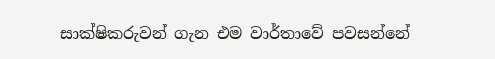සාක්ෂිකරුවන් ගැන එම වාර්තාවේ පවසන්නේ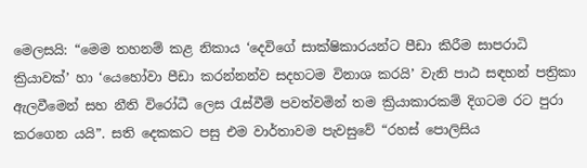මෙලසයි: “මෙම තහනම් කළ නිකාය ‘දෙවිගේ සාක්ෂිකාරයන්ට පීඩා කිරීම සාපරාධි ක්‍රියාවක්’ හා ‘යෙහෝවා පීඩා කරන්නන්ව සදහටම විනාශ කරයි’ වැනි පාඨ සඳහන් පත්‍රිකා ඇලවීමෙන් සහ නීති විරෝධී ලෙස රැස්වීම් පවත්වමින් තම ක්‍රියාකාරකම් දිගටම රට පුරා කරගෙන යයි”. සති දෙකකට පසු එම වාර්තාවම පැවසුවේ “රහස් පොලිසිය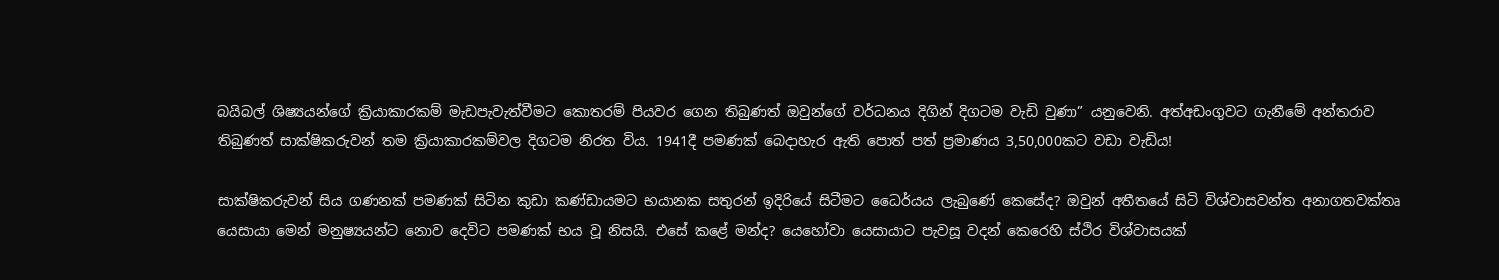බයිබල් ශිෂ්‍යයන්ගේ ක්‍රියාකාරකම් මැඩපැවැත්වීමට කොතරම් පියවර ගෙන තිබුණත් ඔවුන්ගේ වර්ධනය දිගින් දිගටම වැඩි වුණා” යනුවෙනි. අත්අඩංගුවට ගැනීමේ අන්තරාව තිබුණත් සාක්ෂිකරුවන් තම ක්‍රියාකාරකම්වල දිගටම නිරත විය. 1941දී පමණක් බෙදාහැර ඇති පොත් පත් ප්‍රමාණය 3,50,000කට වඩා වැඩිය!

සාක්ෂිකරුවන් සිය ගණනක් පමණක් සිටින කුඩා කණ්ඩායමට භයානක සතුරන් ඉදිරියේ සිටීමට ධෛර්යය ලැබුණේ කෙසේද? ඔවුන් අතීතයේ සිටි විශ්වාසවන්ත අනාගතවක්තෘ යෙසායා මෙන් මනුෂ්‍යයන්ට නොව දෙවිට පමණක් භය වූ නිසයි. එසේ කළේ මන්ද? යෙහෝවා යෙසායාට පැවසූ වදන් කෙරෙහි ස්ථිර විශ්වාසයක්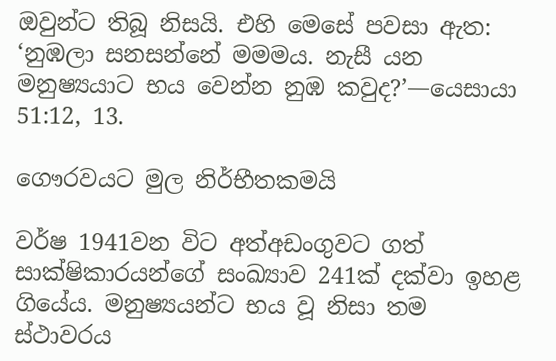ඔවුන්ට තිබූ නිසයි. එහි මෙසේ පවසා ඇත: ‘නුඹලා සනසන්නේ මමමය. නැසී යන මනුෂ්‍යයාට භය වෙන්න නුඹ කවුද?’—යෙසායා 51:12, 13.

ගෞරවයට මුල නිර්භීතකමයි

වර්ෂ 1941වන විට අත්අඩංගුවට ගත් සාක්ෂිකාරයන්ගේ සංඛ්‍යාව 241ක් දක්වා ඉහළ ගියේය. මනුෂ්‍යයන්ට භය වූ නිසා තම ස්ථාවරය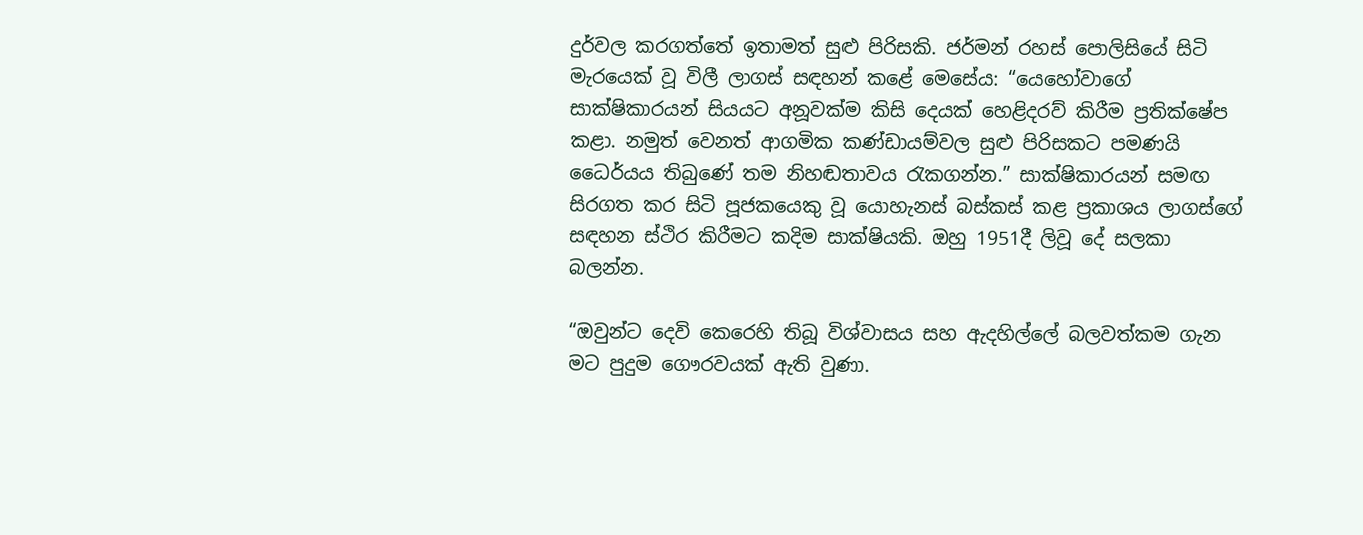දුර්වල කරගත්තේ ඉතාමත් සුළු පිරිසකි. ජර්මන් රහස් පොලිසියේ සිටි මැරයෙක් වූ විලී ලාගස් සඳහන් කළේ මෙසේය: “යෙහෝවාගේ සාක්ෂිකාරයන් සියයට අනූවක්ම කිසි දෙයක් හෙළිදරව් කිරීම ප්‍රතික්ෂේප කළා. නමුත් වෙනත් ආගමික කණ්ඩායම්වල සුළු පිරිසකට පමණයි ධෛර්යය තිබුණේ තම නිහඬතාවය රැකගන්න.” සාක්ෂිකාරයන් සමඟ සිරගත කර සිටි පූජකයෙකු වූ යොහැනස් බස්කස් කළ ප්‍රකාශය ලාගස්ගේ සඳහන ස්ථිර කිරීමට කදිම සාක්ෂියකි. ඔහු 1951දී ලිවූ දේ සලකා බලන්න.

“ඔවුන්ට දෙවි කෙරෙහි තිබූ විශ්වාසය සහ ඇදහිල්ලේ බලවත්කම ගැන මට පුදුම ගෞරවයක් ඇති වුණා.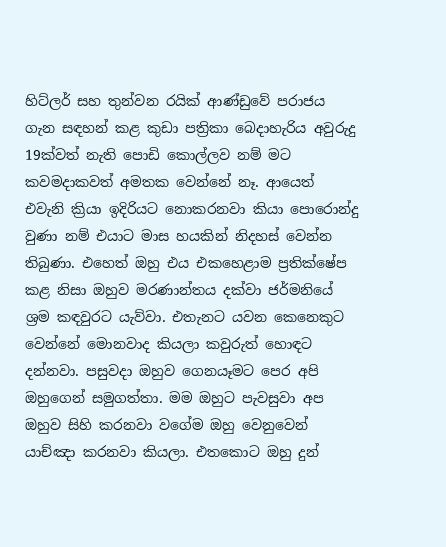හිට්ලර් සහ තුන්වන රයික් ආණ්ඩුවේ පරාජය ගැන සඳහන් කළ කුඩා පත්‍රිකා බෙදාහැරිය අවුරුදු 19ක්වත් නැති පොඩි කොල්ලව නම් මට කවමදාකවත් අමතක වෙන්නේ නෑ. ආයෙත් එවැනි ක්‍රියා ඉදිරියට නොකරනවා කියා පොරොන්දු වුණා නම් එයාට මාස හයකින් නිදහස් වෙන්න තිබුණා. එහෙත් ඔහු එය එකහෙළාම ප්‍රතික්ෂේප කළ නිසා ඔහුව මරණාන්තය දක්වා ජර්මනියේ ශ්‍රම කඳවුරට යැව්වා. එතැනට යවන කෙනෙකුට වෙන්නේ මොනවාද කියලා කවුරුත් හොඳට දන්නවා. පසුවදා ඔහුව ගෙනයෑමට පෙර අපි ඔහුගෙන් සමුගත්තා. මම ඔහුට පැවසුවා අප ඔහුව සිහි කරනවා වගේම ඔහු වෙනුවෙන් යාච්ඤා කරනවා කියලා. එතකොට ඔහු දුන්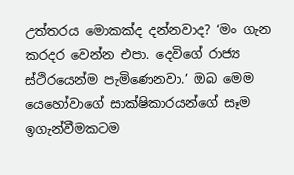උත්තරය මොකක්ද දන්නවාද? ‘මං ගැන කරදර වෙන්න එපා. දෙවිගේ රාජ්‍ය ස්ථිරයෙන්ම පැමිණෙනවා.’ ඔබ මෙම යෙහෝවාගේ සාක්ෂිකාරයන්ගේ සෑම ඉගැන්වීමකටම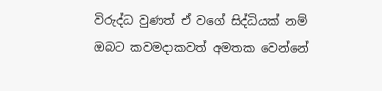විරුද්ධ වුණත් ඒ වගේ සිද්ධියක් නම් ඔබට කවමදාකවත් අමතක වෙන්නේ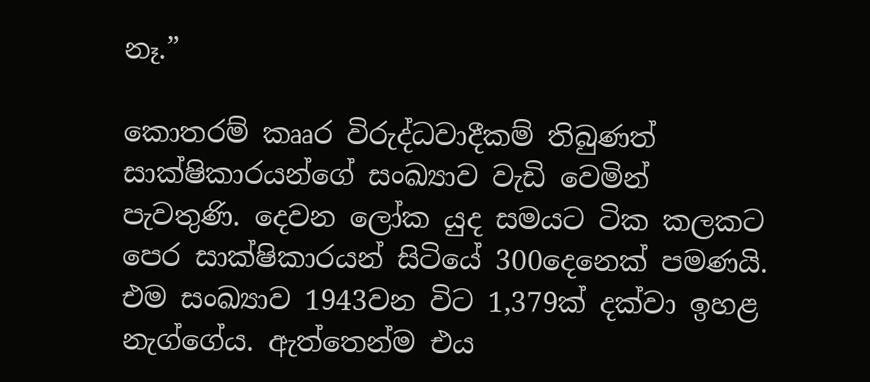නෑ.”

කොතරම් කෲර විරුද්ධවාදීකම් තිබුණත් සාක්ෂිකාරයන්ගේ සංඛ්‍යාව වැඩි වෙමින් පැවතුණි. දෙවන ලෝක යුද සමයට ටික කලකට පෙර සාක්ෂිකාරයන් සිටියේ 300දෙනෙක් පමණයි. එම සංඛ්‍යාව 1943වන විට 1,379ක් දක්වා ඉහළ නැග්ගේය. ඇත්තෙන්ම එය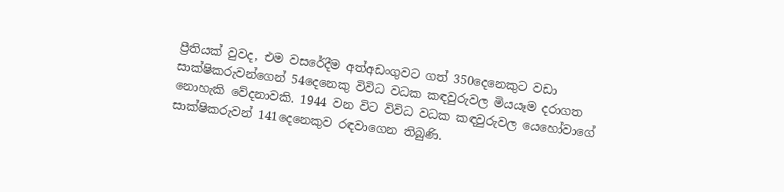ප්‍රීතියක් වුවද, එම වසරේදීම අත්අඩංගුවට ගත් 350දෙනෙකුට වඩා සාක්ෂිකරුවන්ගෙන් 54දෙනෙකු විවිධ වධක කඳවුරුවල මියයෑම දරාගත නොහැකි වේදනාවකි. 1944 වන විට විවිධ වධක කඳවුරුවල යෙහෝවාගේ සාක්ෂිකරුවන් 141දෙනෙකුව රඳවාගෙන තිබුණි.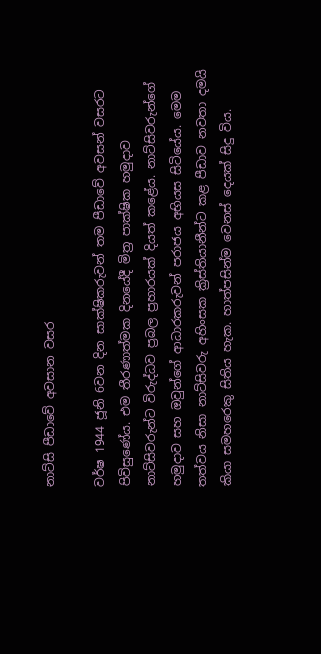නාට්සි පීඩාවේ අවසාන වසර

වර්ෂ 1944 ජූනි 6වන දින සාක්ෂිකරුවන් තම පීඩාවේ අවසන් වසරට පිවිසුණේය. එම තීරණාත්මක දිනයේදී මිත්‍ර පාක්ෂික හමුදාව නාට්සිවරුන්ට විරුද්ධව ප්‍රබල ප්‍රහාරයක් දියත් කළේය. නාට්සිවරුන්ගේ හමුදාව සහ ඔවුන්ගේ ආධාරකරුවන් පරාජය අභියස සිටියේය. මෙම තත්වය නිසා නාට්සිවරු අහිංසක ක්‍රිස්තියානීන්ට කළ පීඩාව නවතා දමයි කියා සමහරෙකු සිතිය හැක. හාත්පසින්ම වෙනස් දෙයක් සිදු විය.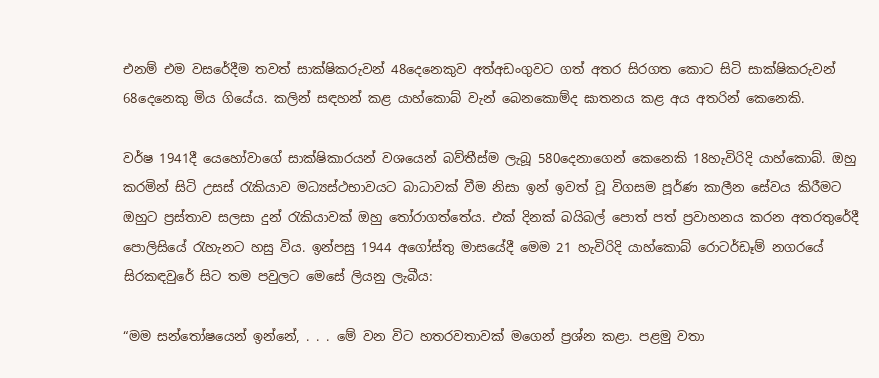එනම් එම වසරේදීම තවත් සාක්ෂිකරුවන් 48දෙනෙකුව අත්අඩංගුවට ගත් අතර සිරගත කොට සිටි සාක්ෂිකරුවන් 68දෙනෙකු මිය ගියේය. කලින් සඳහන් කළ යාහ්කොබ් වැන් බෙනකොම්ද ඝාතනය කළ අය අතරින් කෙනෙකි.

වර්ෂ 1941දී යෙහෝවාගේ සාක්ෂිකාරයන් වශයෙන් බව්තීස්ම ලැබූ 580දෙනාගෙන් කෙනෙකි 18හැවිරිදි යාහ්කොබ්. ඔහු කරමින් සිටි උසස් රැකියාව මධ්‍යස්ථභාවයට බාධාවක් වීම නිසා ඉන් ඉවත් වූ විගසම පූර්ණ කාලීන සේවය කිරීමට ඔහුට ප්‍රස්තාව සලසා දුන් රැකියාවක් ඔහු තෝරාගත්තේය. එක් දිනක් බයිබල් පොත් පත් ප්‍රවාහනය කරන අතරතුරේදී පොලිසියේ රැහැනට හසු විය. ඉන්පසු 1944 අගෝස්තු මාසයේදී මෙම 21 හැවිරිදි යාහ්කොබ් රොටර්ඩෑම් නගරයේ සිරකඳවුරේ සිට තම පවුලට මෙසේ ලියනු ලැබීය:

“මම සන්තෝෂයෙන් ඉන්නේ, . . . මේ වන විට හතරවතාවක් මගෙන් ප්‍රශ්න කළා. පළමු වතා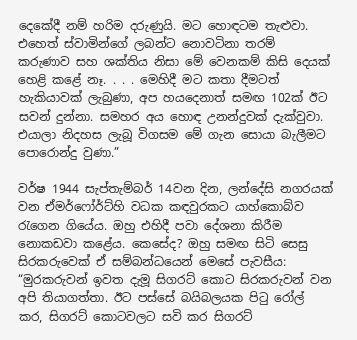දෙකේදී නම් හරිම දරුණුයි. මට හොඳටම තැළුවා. එහෙත් ස්වාමින්ගේ ලබන්ට නොවටිනා තරම් කරුණාව සහ ශක්තිය නිසා මේ වෙනකම් කිසි දෙයක් හෙළි කළේ නෑ. . . . මෙහිදී මට කතා දීමටත් හැකියාවක් ලැබුණා, අප හයදෙනාත් සමඟ 102ක් ඊට සවන් දුන්නා. සමහර අය හොඳ උනන්දුවක් දැක්වුවා. එයාලා නිදහස ලැබූ විගසම මේ ගැන සොයා බැලීමට පොරොන්දු වුණා.”

වර්ෂ 1944 සැප්තැම්බර් 14වන දින, ලන්දේසි නගරයක් වන ඒමර්ෆෝර්ට්හි වධක කඳවුරකට යාහ්කොබ්ව රැගෙන ගියේය. ඔහු එහිදී පවා දේශනා කිරීම නොකඩවා කළේය. කෙසේද? ඔහු සමඟ සිටි සෙසු සිරකරුවෙක් ඒ සම්බන්ධයෙන් මෙසේ පැවසීය: “මුරකරුවන් ඉවත දැමූ සිගරට් කොට සිරකරුවන් වන අපි තියාගත්තා. ඊට පස්සේ බයිබලයක පිටු රෝල් කර, සිගරට් කොටවලට සවි කර සිගරට්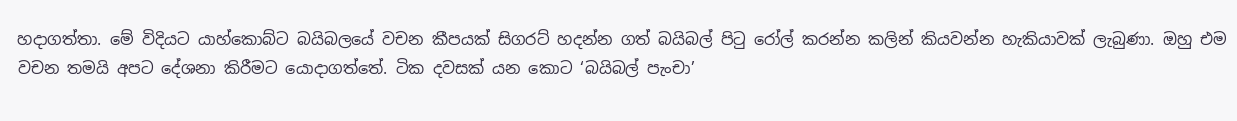හදාගත්තා. මේ විදියට යාහ්කොබ්ට බයිබලයේ වචන කීපයක් සිගරට් හදන්න ගත් බයිබල් පිටු රෝල් කරන්න කලින් කියවන්න හැකියාවක් ලැබුණා. ඔහු එම වචන තමයි අපට දේශනා කිරීමට යොදාගත්තේ. ටික දවසක් යන කොට ‘බයිබල් පැංචා’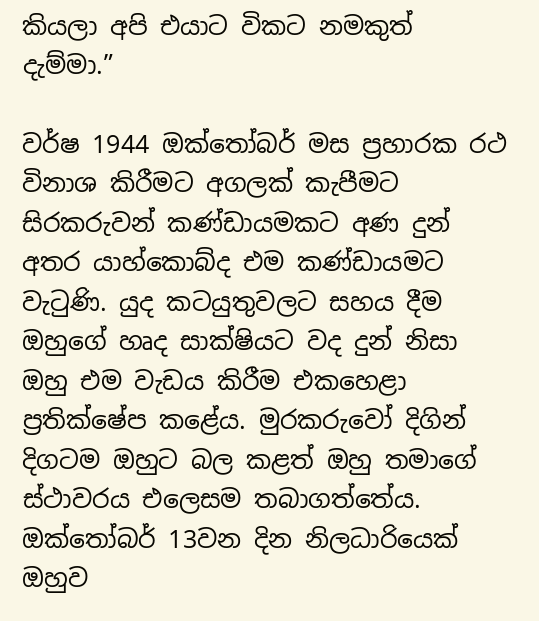කියලා අපි එයාට විකට නමකුත් දැම්මා.”

වර්ෂ 1944 ඔක්තෝබර් මස ප්‍රහාරක රථ විනාශ කිරීමට අගලක් කැපීමට සිරකරුවන් කණ්ඩායමකට අණ දුන් අතර යාහ්කොබ්ද එම කණ්ඩායමට වැටුණි. යුද කටයුතුවලට සහය දීම ඔහුගේ හෘද සාක්ෂියට වද දුන් නිසා ඔහු එම වැඩය කිරීම එකහෙළා ප්‍රතික්ෂේප කළේය. මුරකරුවෝ දිගින් දිගටම ඔහුට බල කළත් ඔහු තමාගේ ස්ථාවරය එලෙසම තබාගත්තේය. ඔක්තෝබර් 13වන දින නිලධාරියෙක් ඔහුව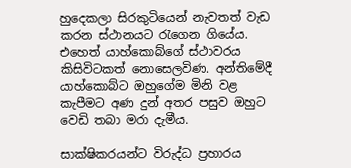හුදෙකලා සිරකුටියෙන් නැවතත් වැඩ කරන ස්ථානයට රැගෙන ගියේය. එහෙත් යාහ්කොබ්ගේ ස්ථාවරය කිසිවිටකත් නොසෙලවිණ. අන්තිමේදී යාහ්කොබ්ට ඔහුගේම මිනි වළ කැපීමට අණ දුන් අතර පසුව ඔහුට වෙඩි තබා මරා දැමීය.

සාක්ෂිකරයන්ට විරුද්ධ ප්‍රහාරය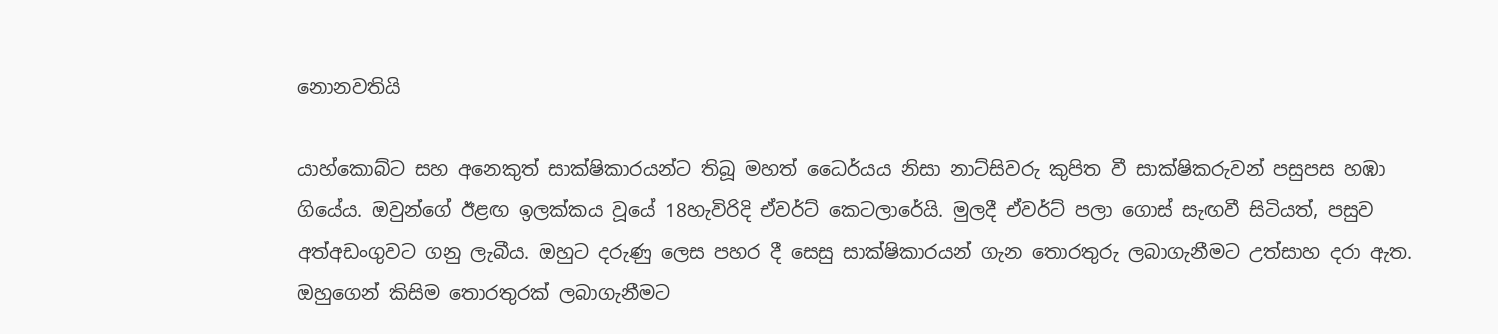නොනවතියි

යාහ්කොබ්ට සහ අනෙකුත් සාක්ෂිකාරයන්ට තිබූ මහත් ධෛර්යය නිසා නාට්සිවරු කුපිත වී සාක්ෂිකරුවන් පසුපස හඹා ගියේය. ඔවුන්ගේ ඊළඟ ඉලක්කය වූයේ 18හැවිරිදි ඒවර්ට් කෙටලාරේයි. මුලදී ඒවර්ට් පලා ගොස් සැඟවී සිටියත්, පසුව අත්අඩංගුවට ගනු ලැබීය. ඔහුට දරුණු ලෙස පහර දී සෙසු සාක්ෂිකාරයන් ගැන තොරතුරු ලබාගැනීමට උත්සාහ දරා ඇත. ඔහුගෙන් කිසිම තොරතුරක් ලබාගැනීමට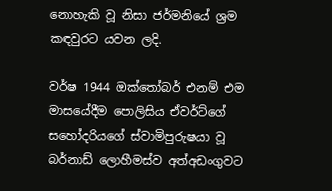නොහැකි වූ නිසා ජර්මනියේ ශ්‍රම කඳවුරට යවන ලදි.

වර්ෂ 1944 ඔක්තෝබර් එනම් එම මාසයේදීම පොලිසිය ඒවර්ට්ගේ සහෝදරියගේ ස්වාමිපුරුෂයා වූ බර්නාඩ් ලොහීමස්ව අත්අඩංගුවට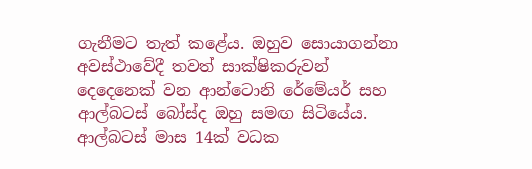ගැනීමට තැත් කළේය. ඔහුව සොයාගන්නා අවස්ථාවේදී තවත් සාක්ෂිකරුවන් දෙදෙනෙක් වන ආන්ටොනි රේමේයර් සහ ආල්බටස් බෝස්ද ඔහු සමඟ සිටියේය. ආල්බටස් මාස 14ක් වධක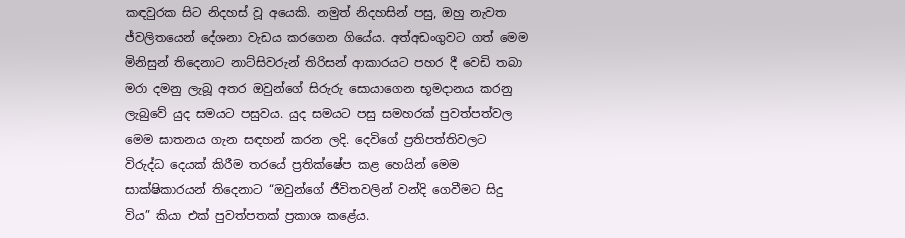කඳවුරක සිට නිදහස් වූ අයෙකි. නමුත් නිදහසින් පසු, ඔහු නැවත ජ්වලිතයෙන් දේශනා වැඩය කරගෙන ගියේය. අත්අඩංගුවට ගත් මෙම මිනිසුන් තිදෙනාට නාට්සිවරුන් තිරිසන් ආකාරයට පහර දී වෙඩි තබා මරා දමනු ලැබූ අතර ඔවුන්ගේ සිරුරු සොයාගෙන භූමදානය කරනු ලැබුවේ යුද සමයට පසුවය. යුද සමයට පසු සමහරක් පුවත්පත්වල මෙම ඝාතනය ගැන සඳහන් කරන ලදි. දෙවිගේ ප්‍රතිපත්තිවලට විරුද්ධ දෙයක් කිරීම තරයේ ප්‍රතික්ෂේප කළ හෙයින් මෙම සාක්ෂිකාරයන් තිදෙනාට “ඔවුන්ගේ ජීවිතවලින් වන්දි ගෙවීමට සිදු විය” කියා එක් පුවත්පතක් ප්‍රකාශ කළේය.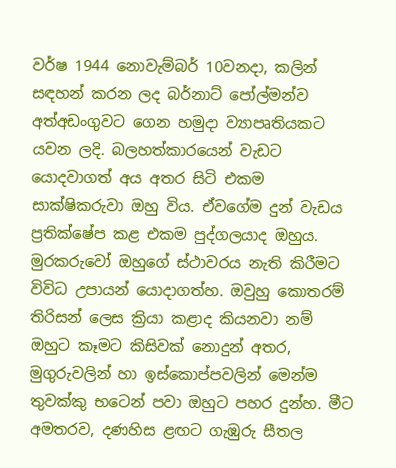වර්ෂ 1944 නොවැම්බර් 10වනදා, කලින් සඳහන් කරන ලද බර්නාට් පෝල්මන්ව අත්අඩංගුවට ගෙන හමුදා ව්‍යාපෘතියකට යවන ලදි. බලහත්කාරයෙන් වැඩට යොදවාගත් අය අතර සිටි එකම සාක්ෂිකරුවා ඔහු විය. ඒවගේම දුන් වැඩය ප්‍රතික්ෂේප කළ එකම පුද්ගලයාද ඔහුය. මුරකරුවෝ ඔහුගේ ස්ථාවරය නැති කිරීමට විවිධ උපායන් යොදාගත්හ. ඔවුහු කොතරම් තිරිසන් ලෙස ක්‍රියා කළාද කියනවා නම් ඔහුට කෑමට කිසිවක් නොදුන් අතර, මුගුරුවලින් හා ඉස්කොප්පවලින් මෙන්ම තුවක්කු භටෙන් පවා ඔහුට පහර දුන්හ. මීට අමතරව, දණහිස ළඟට ගැඹුරු සීතල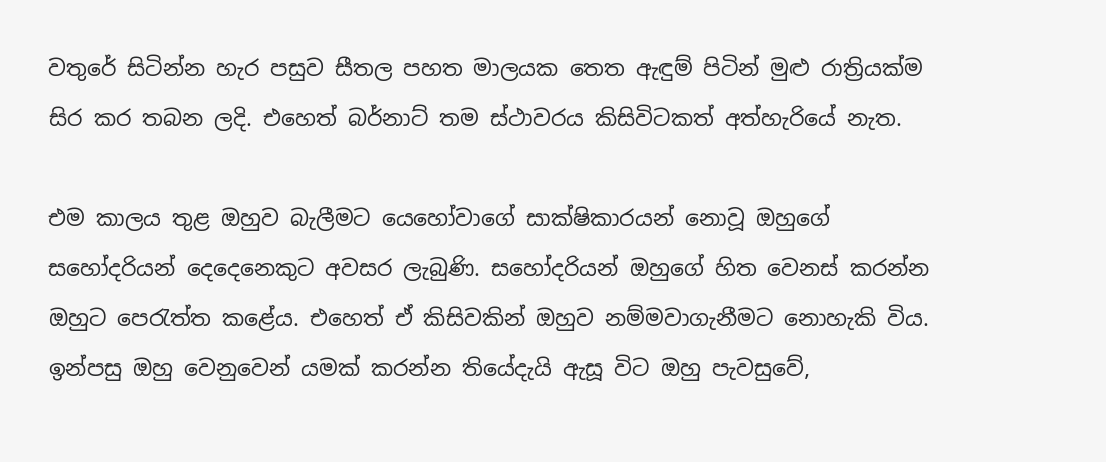වතුරේ සිටින්න හැර පසුව සීතල පහත මාලයක තෙත ඇඳුම් පිටින් මුළු රාත්‍රියක්ම සිර කර තබන ලදි. එහෙත් බර්නාට් තම ස්ථාවරය කිසිවිටකත් අත්හැරියේ නැත.

එම කාලය තුළ ඔහුව බැලීමට යෙහෝවාගේ සාක්ෂිකාරයන් නොවූ ඔහුගේ සහෝදරියන් දෙදෙනෙකුට අවසර ලැබුණි. සහෝදරියන් ඔහුගේ හිත වෙනස් කරන්න ඔහුට පෙරැත්ත කළේය. එහෙත් ඒ කිසිවකින් ඔහුව නම්මවාගැනීමට නොහැකි විය. ඉන්පසු ඔහු වෙනුවෙන් යමක් කරන්න තියේදැයි ඇසූ විට ඔහු පැවසුවේ,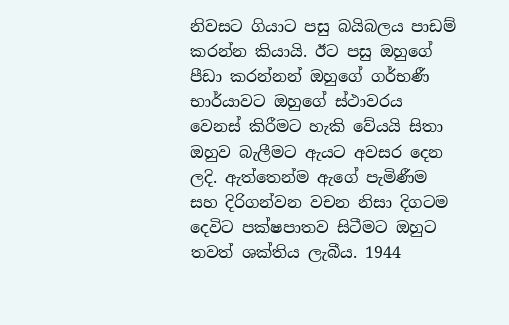නිවසට ගියාට පසු බයිබලය පාඩම් කරන්න කියායි. ඊට පසු ඔහුගේ පීඩා කරන්නන් ඔහුගේ ගර්භණී භාර්යාවට ඔහුගේ ස්ථාවරය වෙනස් කිරීමට හැකි වේයයි සිතා ඔහුව බැලීමට ඇයට අවසර දෙන ලදි. ඇත්තෙන්ම ඇගේ පැමිණීම සහ දිරිගන්වන වචන නිසා දිගටම දෙවිට පක්ෂපාතව සිටීමට ඔහුට තවත් ශක්තිය ලැබීය. 1944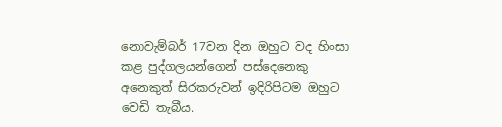නොවැම්බර් 17වන දින ඔහුට වද හිංසා කළ පුද්ගලයන්ගෙන් පස්දෙනෙකු අනෙකුත් සිරකරුවන් ඉදිරිපිටම ඔහුට වෙඩි තැබීය.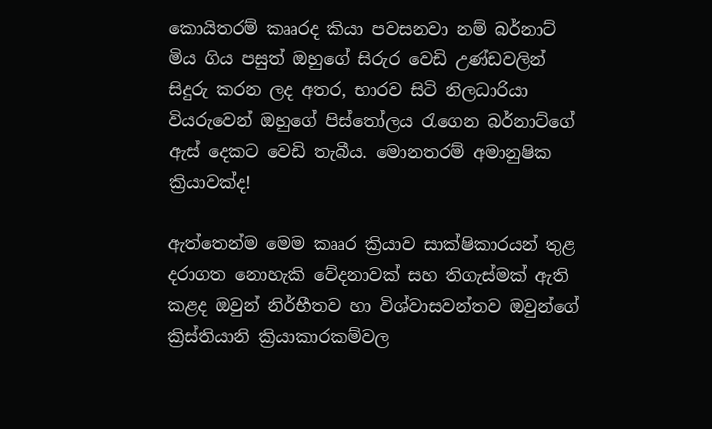කොයිතරම් කෲරද කියා පවසනවා නම් බර්නාට් මිය ගිය පසුත් ඔහුගේ සිරුර වෙඩි උණ්ඩවලින් සිදුරු කරන ලද අතර, භාරව සිටි නිලධාරියා වියරුවෙන් ඔහුගේ පිස්තෝලය රැගෙන බර්නාට්ගේ ඇස් දෙකට වෙඩි තැබීය. මොනතරම් අමානුෂික ක්‍රියාවක්ද!

ඇත්තෙන්ම මෙම කෲර ක්‍රියාව සාක්ෂිකාරයන් තුළ දරාගත නොහැකි වේදනාවක් සහ තිගැස්මක් ඇති කළද ඔවුන් නිර්භීතව හා විශ්වාසවන්තව ඔවුන්ගේ ක්‍රිස්තියානි ක්‍රියාකාරකම්වල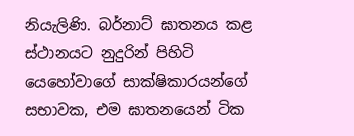නියැලිණි. බර්නාට් ඝාතනය කළ ස්ථානයට නුදුරින් පිහිටි යෙහෝවාගේ සාක්ෂිකාරයන්ගේ සභාවක, එම ඝාතනයෙන් ටික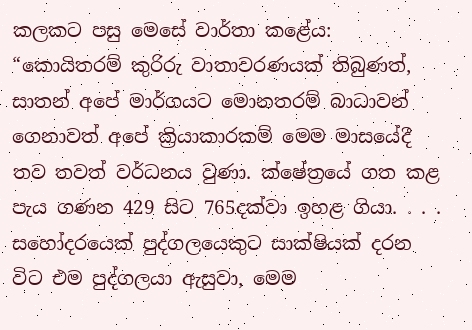කලකට පසු මෙසේ වාර්තා කළේය: “කොයිතරම් කුරිරු වාතාවරණයක් තිබුණත්, සාතන් අපේ මාර්ගයට මොනතරම් බාධාවන් ගෙනාවත් අපේ ක්‍රියාකාරකම් මෙම මාසයේදී තව තවත් වර්ධනය වුණා. ක්ෂේත්‍රයේ ගත කළ පැය ගණන 429 සිට 765දක්වා ඉහළ ගියා. . . . සහෝදරයෙක් පුද්ගලයෙකුට සාක්ෂියක් දරන විට එම පුද්ගලයා ඇසුවා, මෙම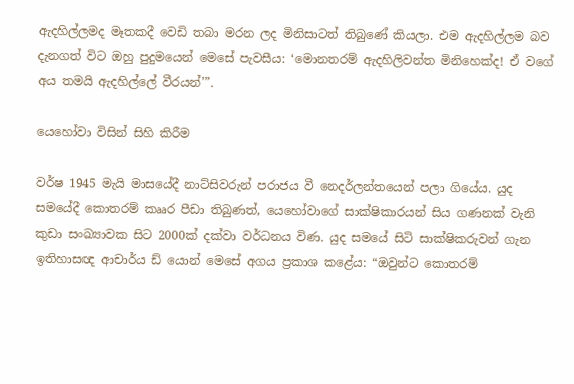ඇදහිල්ලමද මෑතකදී වෙඩි තබා මරන ලද මිනිසාටත් තිබුණේ කියලා. එම ඇදහිල්ලම බව දැනගත් විට ඔහු පුදුමයෙන් මෙසේ පැවසීය: ‘මොනතරම් ඇදහිලිවන්ත මිනිහෙක්ද! ඒ වගේ අය තමයි ඇදහිල්ලේ වීරයන්’”.

යෙහෝවා විසින් සිහි කිරීම

වර්ෂ 1945 මැයි මාසයේදී නාට්සිවරුන් පරාජය වී නෙදර්ලන්තයෙන් පලා ගියේය. යුද සමයේදී කොතරම් කෲර පීඩා තිබුණත්, යෙහෝවාගේ සාක්ෂිකාරයන් සිය ගණනක් වැනි කුඩා සංඛ්‍යාවක සිට 2000ක් දක්වා වර්ධනය විණ. යුද සමයේ සිටි සාක්ෂිකරුවන් ගැන ඉතිහාසඥ ආචාර්ය ඩ් යොන් මෙසේ අගය ප්‍රකාශ කළේය: “ඔවුන්ට කොතරම්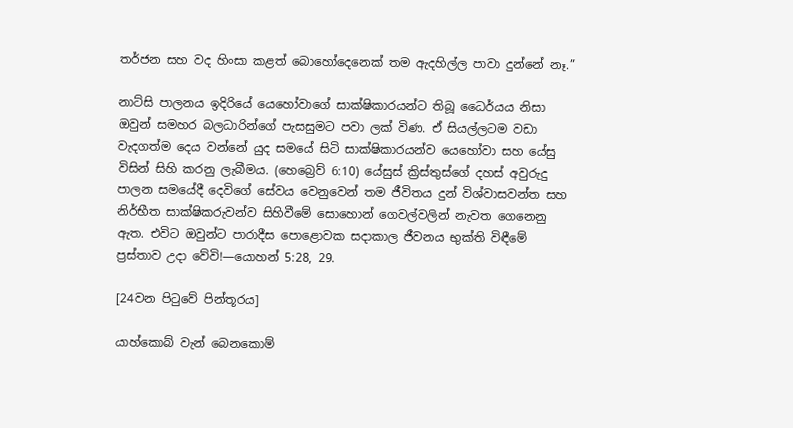තර්ජන සහ වද හිංසා කළත් බොහෝදෙනෙක් තම ඇදහිල්ල පාවා දුන්නේ නෑ.”

නාට්සි පාලනය ඉදිරියේ යෙහෝවාගේ සාක්ෂිකාරයන්ට තිබූ ධෛර්යය නිසා ඔවුන් සමහර බලධාරින්ගේ පැසසුමට පවා ලක් විණ. ඒ සියල්ලටම වඩා වැදගත්ම දෙය වන්නේ යුද සමයේ සිටි සාක්ෂිකාරයන්ව යෙහෝවා සහ යේසු විසින් සිහි කරනු ලැබීමය. (හෙබ්‍රෙව් 6:10) යේසුස් ක්‍රිස්තුස්ගේ දහස් අවුරුදු පාලන සමයේදී දෙවිගේ සේවය වෙනුවෙන් තම ජීවිතය දුන් විශ්වාසවන්ත සහ නිර්භීත සාක්ෂිකරුවන්ව සිහිවීමේ සොහොන් ගෙවල්වලින් නැවත ගෙනෙනු ඇත. එවිට ඔවුන්ට පාරාදීස පොළොවක සදාකාල ජීවනය භුක්ති විඳීමේ ප්‍රස්තාව උදා වේවි!—යොහන් 5:28, 29.

[24වන පිටුවේ පින්තූරය]

යාහ්කොබ් වැන් බෙනකොම්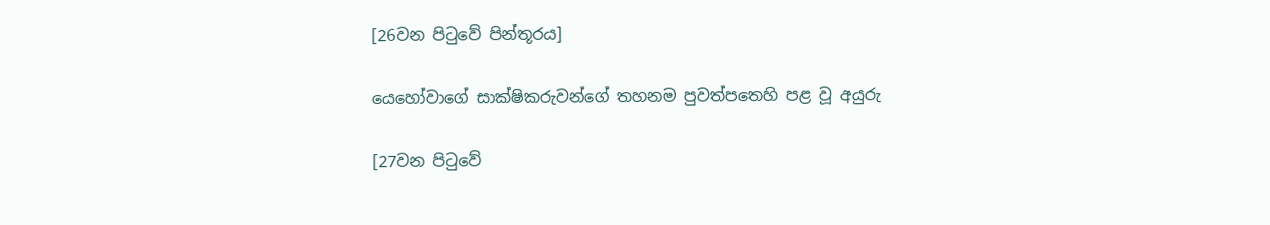[26වන පිටුවේ පින්තූරය]

යෙහෝවාගේ සාක්ෂිකරුවන්ගේ තහනම පුවත්පතෙහි පළ වූ අයුරු

[27වන පිටුවේ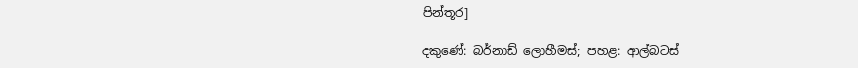පින්තූර]

දකුණේ: බර්නාඩ් ලොහීමස්; පහළ: ආල්බටස්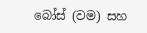බෝස් (වම) සහ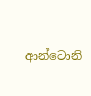ආන්ටොනි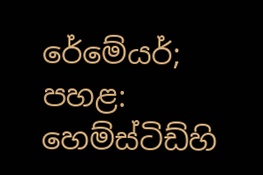රේමේයර්; පහළ: හෙම්ස්ටිඩ්හි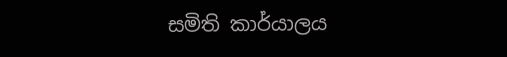සමිති කාර්යාලය